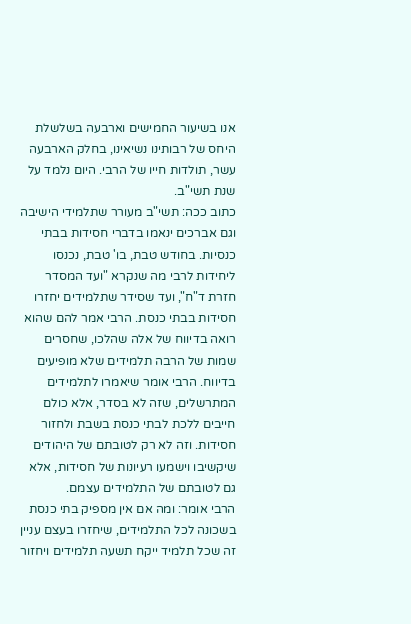אנו בשיעור החמישים וארבעה בשלשלת היחס של רבותינו נשיאינו, בחלק הארבעה עשר, תולדות חייו של הרבי. היום נלמד על שנת תשי"ב.
כתוב ככה: תשי"ב מעורר שתלמידי הישיבה וגם אברכים ינאמו בדברי חסידות בבתי כנסיות. בחודש טבת, בו' טבת, נכנסו ליחידות לרבי מה שנקרא "ועד המסדר חזרת ד"ח", ועד שסידר שתלמידים יחזרו חסידות בבתי כנסת. הרבי אמר להם שהוא רואה בדיווח של אלה שהלכו, שחסרים שמות של הרבה תלמידים שלא מופיעים בדיווח. הרבי אומר שיאמרו לתלמידים המתרשלים, שזה לא בסדר, אלא כולם חייבים ללכת לבתי כנסת בשבת ולחזור חסידות. וזה לא רק לטובתם של היהודים שיקשיבו וישמעו רעיונות של חסידות, אלא גם לטובתם של התלמידים עצמם.
הרבי אומר: ומה אם אין מספיק בתי כנסת בשכונה לכל התלמידים, שיחזרו בעצם עניין זה שכל תלמיד ייקח תשעה תלמידים ויחזור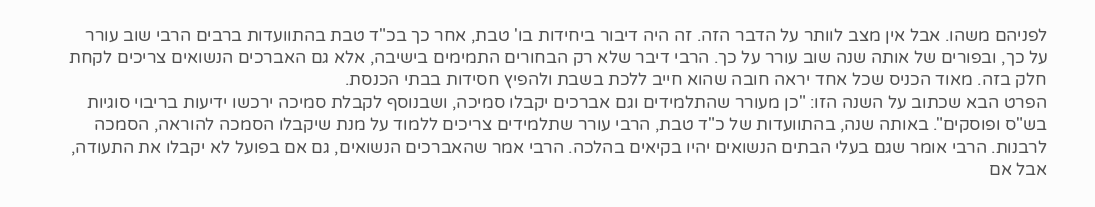לפניהם משהו. אבל אין מצב לוותר על הדבר הזה. זה היה דיבור ביחידות בו' טבת, אחר כך בכ"ד טבת בהתוועדות ברבים הרבי שוב עורר על כך, ובפורים של אותה שנה שוב עורר על כך. הרבי דיבר שלא רק הבחורים התמימים בישיבה, אלא גם האברכים הנשואים צריכים לקחת חלק בזה. מאוד הכניס שכל אחד יראה חובה שהוא חייב ללכת בשבת ולהפיץ חסידות בבתי הכנסת.
הפרט הבא שכתוב על השנה הזו: "כן מעורר שהתלמידים וגם אברכים יקבלו סמיכה, ושבנוסף לקבלת סמיכה ירכשו ידיעות בריבוי סוגיות בש"ס ופוסקים". באותה שנה, בהתוועדות של כ"ד טבת, הרבי עורר שתלמידים צריכים ללמוד על מנת שיקבלו הסמכה להוראה, הסמכה לרבנות. הרבי אומר שגם בעלי הבתים הנשואים יהיו בקיאים בהלכה. הרבי אמר שהאברכים הנשואים, גם אם בפועל לא יקבלו את התעודה, אבל אם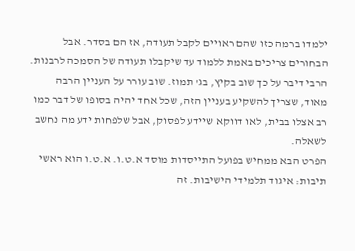ילמדו ברמה כזו שהם ראויים לקבל תעודה, אז הם בסדר. אבל הבחורים צריכים באמת ללמוד עד שיקבלו תעודה של הסמכה לרבנות. הרבי דיבר על כך שוב בקיץ, בג' תמוז. שוב עורר על העניין הרבה מאוד, שצריך להשקיע בעניין הזה, שכל אחד יהיה בסופו של דבר כמו רב אצלו בבית, לאו דווקא שיידע לפסוק, אבל שלפחות ידע מה נחשב לשאלה.
הפרט הבא ממחיש בפועל התייסדות מוסד א.ט.ו. א.ט.ו הוא ראשי תיבות: איגוד תלמידי הישיבות. זה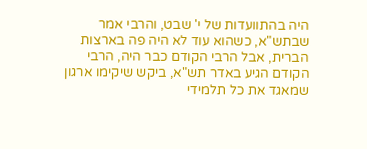היה בהתוועדות של י' שבט, והרבי אמר שבתש"א, כשהוא עוד לא היה פה בארצות הברית, אבל הרבי הקודם כבר היה, הרבי הקודם הגיע באדר תש"א, ביקש שיקימו ארגון שמאגד את כל תלמידי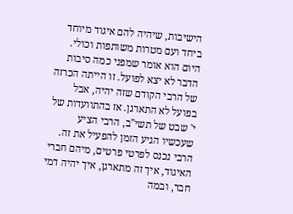הישיבות, שיהיה להם איגוד מיוחד ביחד ועם מטרות משותפות וכולי. היום הוא אומר שמפני כמה סיבות הדבר לא יצא לפועל. זו הייתה הכרזה של הרבי הקודם שזה יהיה, אבל בפועל לא התארגן. אז בהתוועדות של י' שבט של תשי"ב, הרבי הציע שעכשיו הגיע הזמן להפעיל את זה. הרבי נכנס לפרטי פרטים, מיהם חברי האיגוד, איך זה מתארגן, איך יהיה דמי חבר, ובמה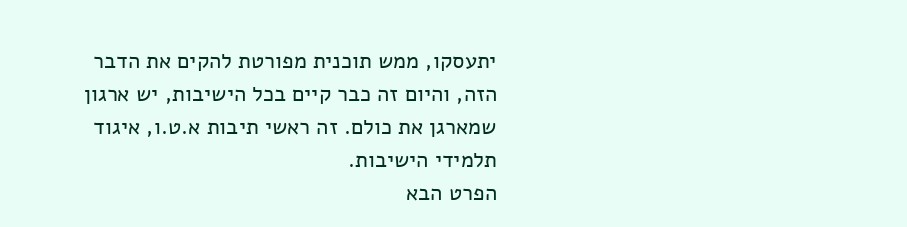יתעסקו, ממש תוכנית מפורטת להקים את הדבר הזה, והיום זה כבר קיים בכל הישיבות, יש ארגון שמארגן את כולם. זה ראשי תיבות א.ט.ו, איגוד תלמידי הישיבות.
הפרט הבא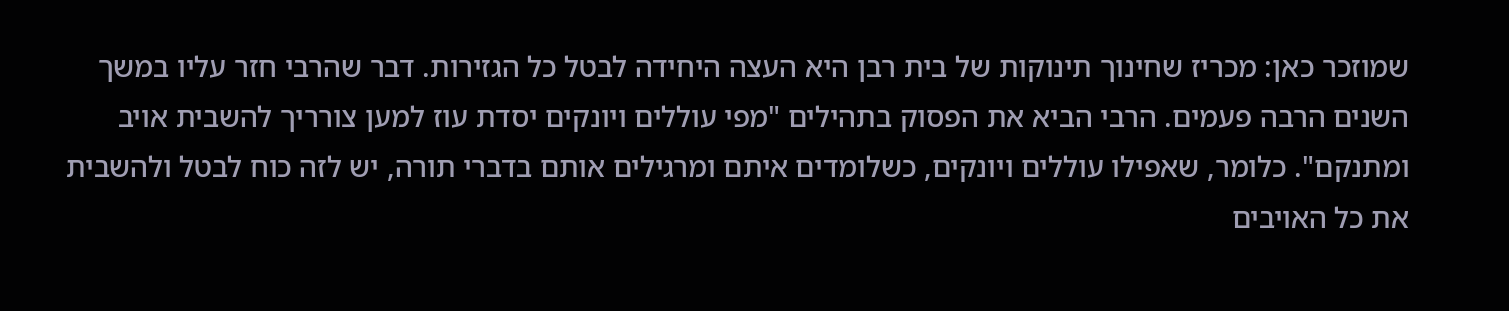שמוזכר כאן: מכריז שחינוך תינוקות של בית רבן היא העצה היחידה לבטל כל הגזירות. דבר שהרבי חזר עליו במשך השנים הרבה פעמים. הרבי הביא את הפסוק בתהילים "מפי עוללים ויונקים יסדת עוז למען צורריך להשבית אויב ומתנקם". כלומר, שאפילו עוללים ויונקים, כשלומדים איתם ומרגילים אותם בדברי תורה, יש לזה כוח לבטל ולהשבית את כל האויבים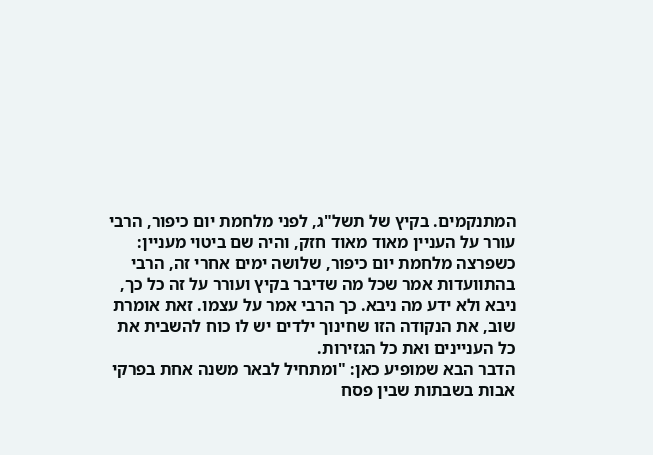המתנקמים. בקיץ של תשל"ג, לפני מלחמת יום כיפור, הרבי עורר על העניין מאוד מאוד חזק, והיה שם ביטוי מעניין: כשפרצה מלחמת יום כיפור, שלושה ימים אחרי זה, הרבי בהתוועדות אמר שכל מה שדיבר בקיץ ועורר על זה כל כך, ניבא ולא ידע מה ניבא. כך הרבי אמר על עצמו. זאת אומרת שוב, את הנקודה הזו שחינוך ילדים יש לו כוח להשבית את כל העניינים ואת כל הגזירות.
הדבר הבא שמופיע כאן: "ומתחיל לבאר משנה אחת בפרקי אבות בשבתות שבין פסח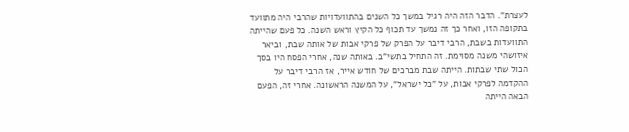לעצרת". הדבר הזה היה רגיל במשך כל השנים בהתוועדויות שהרבי היה מתוועד בתקופה הזו, ואחר כך זה נמשך עד תכוף כל הקיץ וראש השנה. כל פעם שהייתה התוועדות בשבת, הרבי דיבר על הפרק של פרקי אבות של אותה שבת, וביאר איזושהי משנה מסוימת. זה התחיל בתשי"ב. באותה שנה, אחרי הפסח היו בסך הכול שתי שבתות. הייתה שבת מברכים של חודש אייר, אז הרבי דיבר על ההקדמה לפרקי אבות, על "כל ישראל", על המשנה הראשונה. אחרי זה, הפעם הבאה הייתה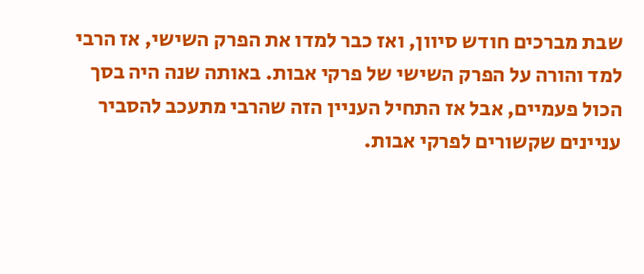שבת מברכים חודש סיוון, ואז כבר למדו את הפרק השישי, אז הרבי למד והורה על הפרק השישי של פרקי אבות. באותה שנה היה בסך הכול פעמיים, אבל אז התחיל העניין הזה שהרבי מתעכב להסביר עניינים שקשורים לפרקי אבות.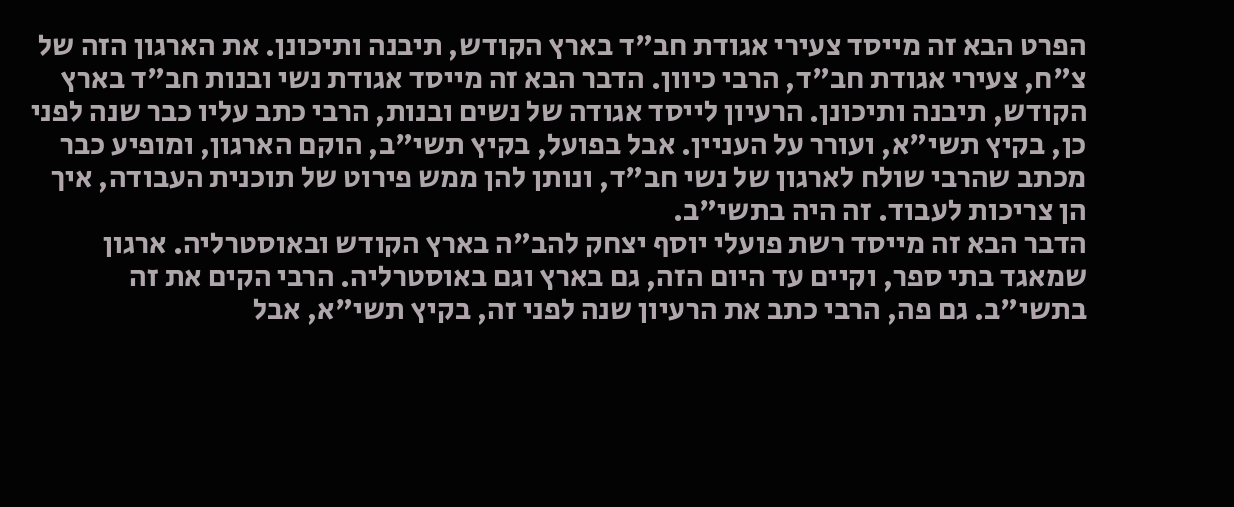הפרט הבא זה מייסד צעירי אגודת חב"ד בארץ הקודש, תיבנה ותיכונן. את הארגון הזה של צ"ח, צעירי אגודת חב"ד, הרבי כיוון. הדבר הבא זה מייסד אגודת נשי ובנות חב"ד בארץ הקודש, תיבנה ותיכונן. הרעיון לייסד אגודה של נשים ובנות, הרבי כתב עליו כבר שנה לפני כן, בקיץ תשי"א, ועורר על העניין. אבל בפועל, בקיץ תשי"ב, הוקם הארגון, ומופיע כבר מכתב שהרבי שולח לארגון של נשי חב"ד, ונותן להן ממש פירוט של תוכנית העבודה, איך הן צריכות לעבוד. זה היה בתשי"ב.
הדבר הבא זה מייסד רשת פועלי יוסף יצחק להב"ה בארץ הקודש ובאוסטרליה. ארגון שמאגד בתי ספר, וקיים עד היום הזה, גם בארץ וגם באוסטרליה. הרבי הקים את זה בתשי"ב. גם פה, הרבי כתב את הרעיון שנה לפני זה, בקיץ תשי"א, אבל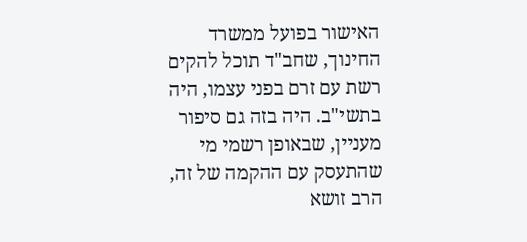האישור בפועל ממשרד החינוך, שחב"ד תוכל להקים רשת עם זרם בפני עצמו, היה בתשי"ב. היה בזה גם סיפור מעניין, שבאופן רשמי מי שהתעסק עם ההקמה של זה, הרב זושא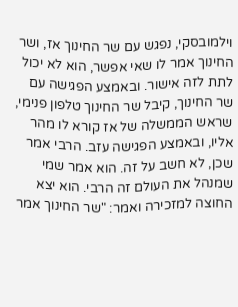וילמובסקי, נפגש עם שר החינוך אז, ושר החינוך אמר לו שאי אפשר, הוא לא יכול לתת לזה אישור. ובאמצע הפגישה עם שר החינוך, קיבל שר החינוך טלפון פנימי, שראש הממשלה של אז קורא לו מהר אליו, ובאמצע הפגישה עזב. הרבי אמר שכן, לא חשב על זה. הוא אמר שמי שמנהל את העולם זה הרבי. הוא יצא החוצה למזכירה ואמר: "שר החינוך אמר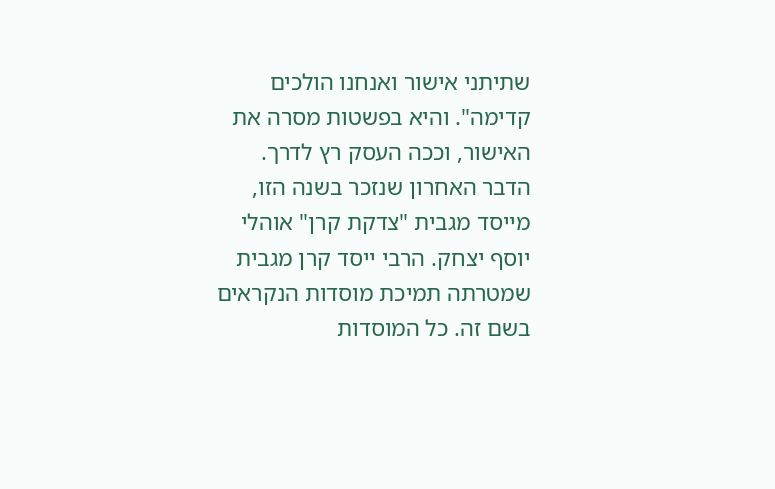שתיתני אישור ואנחנו הולכים קדימה". והיא בפשטות מסרה את האישור, וככה העסק רץ לדרך.
הדבר האחרון שנזכר בשנה הזו, מייסד מגבית "צדקת קרן" אוהלי יוסף יצחק. הרבי ייסד קרן מגבית שמטרתה תמיכת מוסדות הנקראים בשם זה. כל המוסדות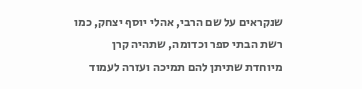שנקראים על שם הרבי, אהלי יוסף יצחק, כמו רשת הבתי ספר וכדומה, שתהיה קרן מיוחדת שתיתן להם תמיכה ועזרה לעמוד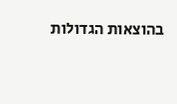בהוצאות הגדולות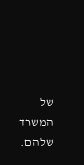של המשרד שלהם.